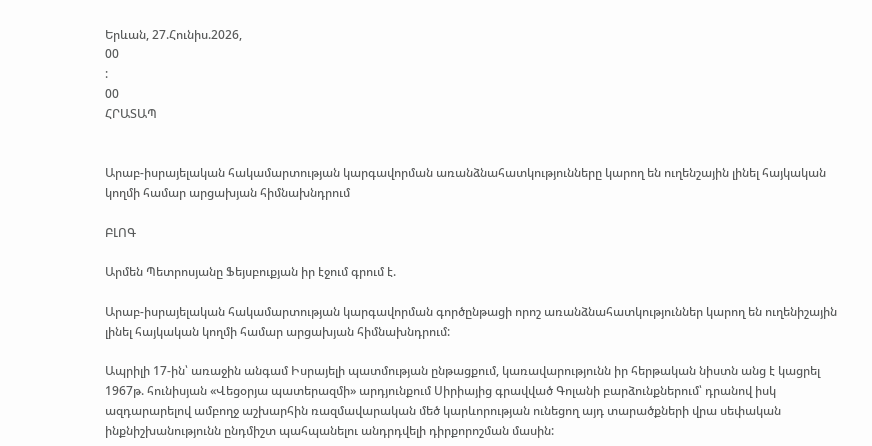Երևան, 27.Հունիս.2026,
00
:
00
ՀՐԱՏԱՊ


Արաբ-իսրայելական հակամարտության կարգավորման առանձնահատկությունները կարող են ուղենշային լինել հայկական կողմի համար արցախյան հիմնախնդրում

ԲԼՈԳ

Արմեն Պետրոսյանը Ֆեյսբուքյան իր էջում գրում է.

Արաբ-իսրայելական հակամարտության կարգավորման գործընթացի որոշ առանձնահատկություններ կարող են ուղենիշային լինել հայկական կողմի համար արցախյան հիմնախնդրում:

Ապրիլի 17-ին՝ առաջին անգամ Իսրայելի պատմության ընթացքում, կառավարությունն իր հերթական նիստն անց է կացրել 1967թ. հունիսյան «Վեցօրյա պատերազմի» արդյունքում Սիրիայից գրավված Գոլանի բարձունքներում՝ դրանով իսկ ազդարարելով ամբողջ աշխարհին ռազմավարական մեծ կարևորության ունեցող այդ տարածքների վրա սեփական ինքնիշխանությունն ընդմիշտ պահպանելու անդրդվելի դիրքորոշման մասին: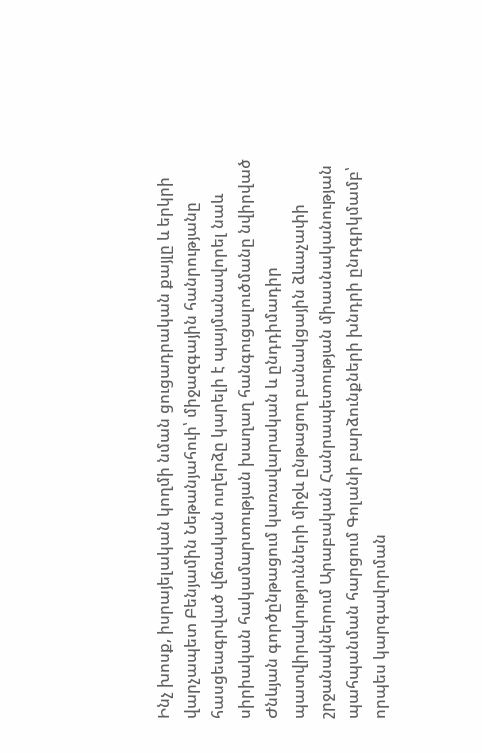Ինչ խոսք, իսրայելական կողմի նման ցուցադրական քայլը և երկրի վարչապետ Բենյամին Նեթանյահուի՝ միջազգային հանրությանը հասցեագրված վճռական ուղերձը կարելի է պայմանավորել նաև սիրիական հակամարտության խաղաղ հանգուցալուծմանը նվիրված Ժնևյան գործընթացում կառավարական և ընդդիմադիր պատվիրակությունների միջև ընթացող բանակցային ձևաչափի շրջանակներում Արաբական Հանրապետության միասնականության պահպանման հարցում Գոլանի բարձունքների խնդրի ընդգրկմամբ՝ որպես կարգավորման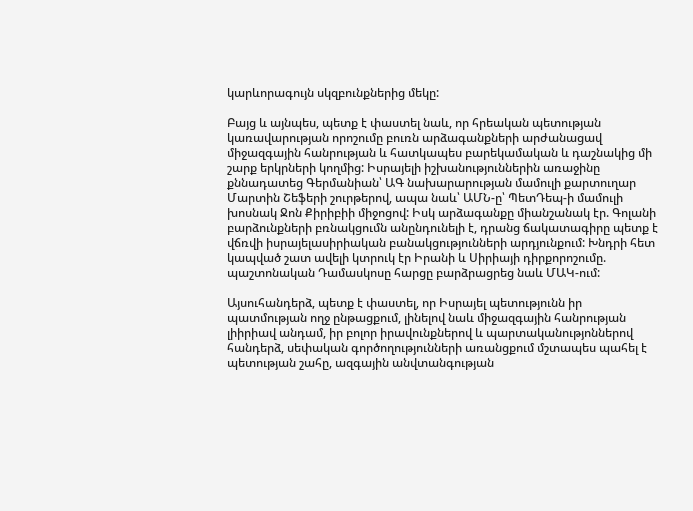կարևորագույն սկզբունքներից մեկը:

Բայց և այնպես, պետք է փաստել նաև, որ հրեական պետության կառավարության որոշումը բուռն արձագանքների արժանացավ միջազգային հանրության և հատկապես բարեկամական և դաշնակից մի շարք երկրների կողմից: Իսրայելի իշխանություններին առաջինը քննադատեց Գերմանիան՝ ԱԳ նախարարության մամուլի քարտուղար Մարտին Շեֆերի շուրթերով, ապա նաև՝ ԱՄՆ-ը՝ ՊետԴեպ-ի մամուլի խոսնակ Ջոն Քիրիբիի միջոցով: Իսկ արձագանքը միանշանակ էր. Գոլանի բարձունքների բռնակցումն անընդունելի է, դրանց ճակատագիրը պետք է վճռվի իսրայելասիրիական բանակցությունների արդյունքում: Խնդրի հետ կապված շատ ավելի կտրուկ էր Իրանի և Սիրիայի դիրքորոշումը. պաշտոնական Դամասկոսը հարցը բարձրացրեց նաև ՄԱԿ-ում:

Այսուհանդերձ, պետք է փաստել, որ Իսրայել պետությունն իր պատմության ողջ ընթացքում, լինելով նաև միջազգային հանրության լիիրիավ անդամ, իր բոլոր իրավունքներով և պարտականությոններով հանդերձ, սեփական գործողությունների առանցքում մշտապես պահել է պետության շահը, ազգային անվտանգության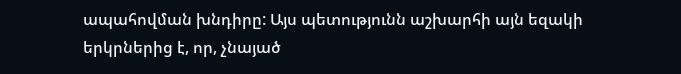ապահովման խնդիրը: Այս պետությունն աշխարհի այն եզակի երկրներից է, որ, չնայած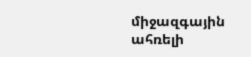միջազգային ահռելի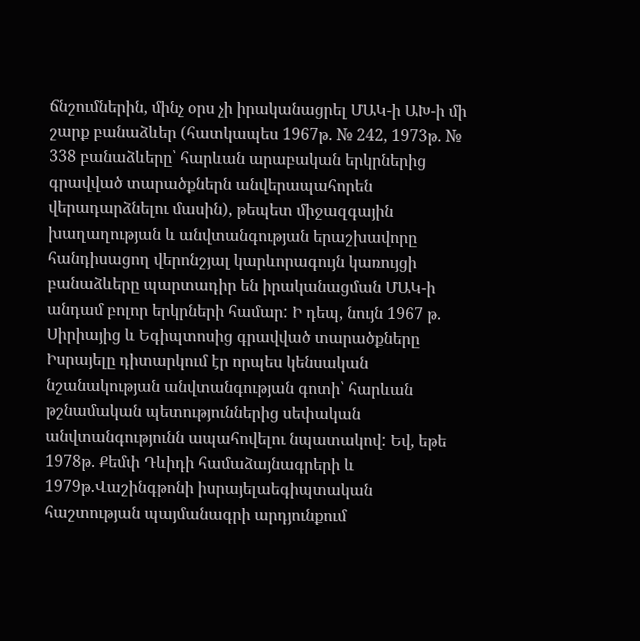ճնշումներին, մինչ օրս չի իրականացրել ՄԱԿ-ի ԱԽ-ի մի շարք բանաձևեր (հատկապես 1967թ. № 242, 1973թ. № 338 բանաձևերը՝ հարևան արաբական երկրներից գրավված տարածքներն անվերապահորեն վերադարձնելու մասին), թեպետ միջազգային խաղաղության և անվտանգության երաշխավորը հանդիսացող վերոնշյալ կարևորագույն կառույցի բանաձևերը պարտադիր են իրականացման ՄԱԿ-ի անդամ բոլոր երկրների համար: Ի դեպ, նույն 1967 թ. Սիրիայից և Եգիպտոսից գրավված տարածքները Իսրայելը դիտարկում էր որպես կենսական նշանակության անվտանգության գոտի՝ հարևան թշնամական պետություններից սեփական անվտանգությունն ապահովելու նպատակով: Եվ, եթե 1978թ. Քեմփ Դևիդի համաձայնագրերի և 1979թ.Վաշինգթոնի իսրայելաեգիպտական հաշտության պայմանագրի արդյունքում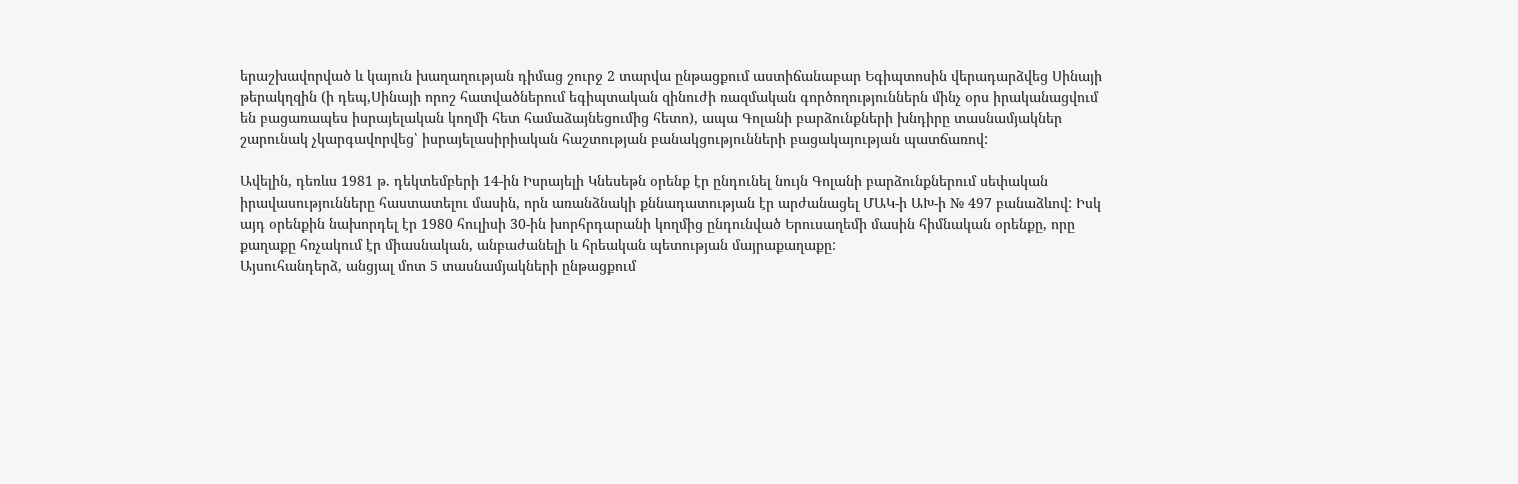երաշխավորված և կայուն խաղաղության դիմաց շուրջ 2 տարվա ընթացքում աստիճանաբար Եգիպտոսին վերադարձվեց Սինայի թերակղզին (ի դեպ,Սինայի որոշ հատվածներում եգիպտական զինուժի ռազմական գործողություններն մինչ օրս իրականացվում են բացառապես իսրայելական կողմի հետ համաձայնեցումից հետո), ապա Գոլանի բարձունքների խնդիրը տասնամյակներ շարունակ չկարգավորվեց՝ իսրայելասիրիական հաշտության բանակցությունների բացակայության պատճառով:

Ավելին, դեռևս 1981 թ. դեկտեմբերի 14-ին Իսրայելի Կնեսեթն օրենք էր ընդունել նույն Գոլանի բարձունքներում սեփական իրավասությունները հաստատելու մասին, որն առանձնակի քննադատության էր արժանացել ՄԱԿ-ի ԱԽ-ի № 497 բանաձևով: Իսկ այդ օրենքին նախորդել էր 1980 հուլիսի 30-ին խորհրդարանի կողմից ընդունված Երուսաղեմի մասին հիմնական օրենքը, որը քաղաքը հռչակում էր միասնական, անբաժանելի և հրեական պետության մայրաքաղաքը:
Այսուհանդերձ, անցյալ մոտ 5 տասնամյակների ընթացքում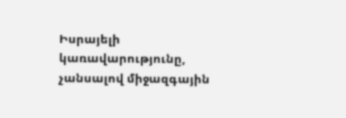Իսրայելի կառավարությունը, չանսալով միջազգային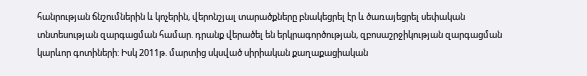հանրության ճնշումներին և կոչերին, վերոնշյալ տարածքները բնակեցրել էր և ծառայեցրել սեփական տնտեսության զարգացման համար. դրանք վերածել են երկրագործության, զբոսաշրջիկության զարգացման կարևոր գոտիների: Իսկ 2011թ. մարտից սկսված սիրիական քաղաքացիական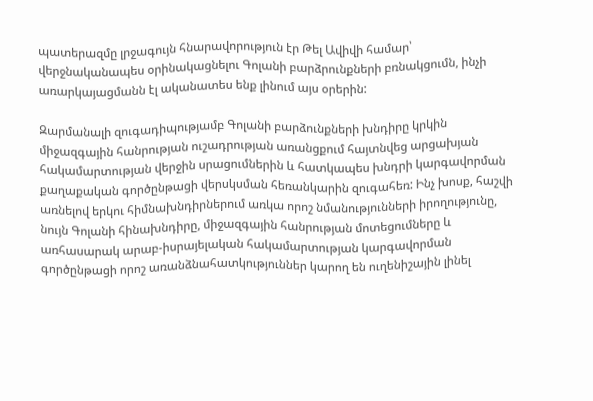պատերազմը լրջագույն հնարավորություն էր Թել Ավիվի համար՝ վերջնականապես օրինակացնելու Գոլանի բարձրունքների բռնակցումն, ինչի առարկայացմանն էլ ականատես ենք լինում այս օրերին:

Զարմանալի զուգադիպությամբ Գոլանի բարձունքների խնդիրը կրկին միջազգային հանրության ուշադրության առանցքում հայտնվեց արցախյան հակամարտության վերջին սրացումներին և հատկապես խնդրի կարգավորման քաղաքական գործընթացի վերսկսման հեռանկարին զուգահեռ: Ինչ խոսք, հաշվի առնելով երկու հիմնախնդիրներում առկա որոշ նմանությունների իրողությունը, նույն Գոլանի հինախնդիրը, միջազգային հանրության մոտեցումները և առհասարակ արաբ-իսրայելական հակամարտության կարգավորման գործընթացի որոշ առանձնահատկություններ կարող են ուղենիշային լինել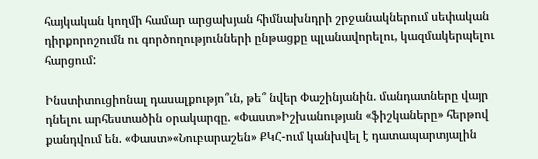հայկական կողմի համար արցախյան հիմնախնդրի շրջանակներում սեփական դիրքորոշումն ու գործողությունների ընթացքը պլանավորելու, կազմակերպելու հարցում:

Ինստիտուցիոնալ դասալքությո՞ւն, թե՞ նվեր Փաշինյանին. մանդատները վայր դնելու արհեստածին օրակարգը. «Փաստ»Իշխանության «ֆիշկաները» հերթով քանդվում են. «Փաստ»«Նուբարաշեն» ՔԿՀ-ում կանխվել է դատապարտյալին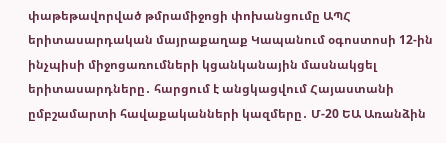փաթեթավորված թմրամիջոցի փոխանցումը ԱՊՀ երիտասարդական մայրաքաղաք Կապանում օգոստոսի 12-ին ինչպիսի միջոցառումների կցանկանային մասնակցել երիտասարդները․ հարցում է անցկացվում Հայաստանի ըմբշամարտի հավաքականների կազմերը․ Մ-20 ԵԱ Առանձին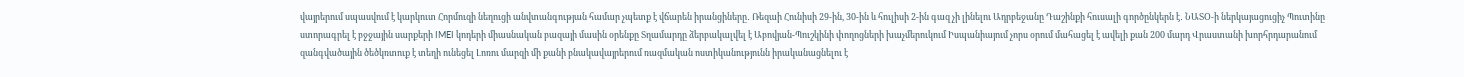վայրերում սպասվում է կարկուտ Հորմուզի նեղուցի անվտանգության համար չպետք է վճարեն իրանցիները․ Ռեզաի Հունիսի 29-ին, 30-ին և հուլիսի 2-ին գազ չի լինելու Ադրբեջանը Դաշինքի հուսալի գործընկերն է․ ՆԱՏՕ-ի ներկայացուցիչ Պուտինը ստորագրել է բջջային սարքերի IMEI կոդերի միասնական բազայի մասին օրենքը Տղամարդը ձերբակալվել է Աբովյան-Պուշկինի փողոցների խաչմերուկում Իսպանիայում չորս օրում մահացել է ավելի քան 200 մարդ Վրաստանի խորհրդարանում զանգվածային ծեծկռտուք է տեղի ունեցել Լոռու մարզի մի քանի բնակավայրերում ռազմական ոստիկանությունն իրականացնելու է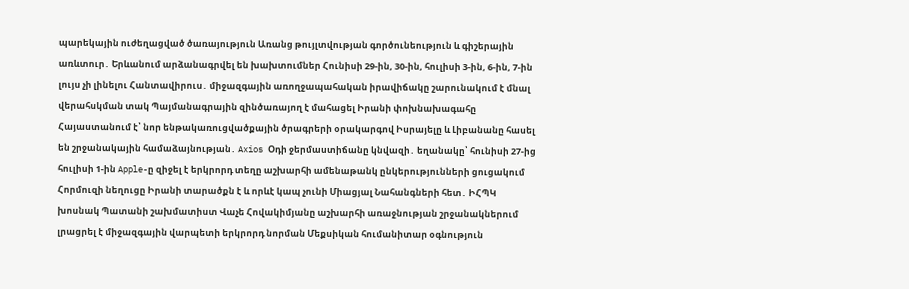պարեկային ուժեղացված ծառայություն Առանց թույլտվության գործունեություն և գիշերային առևտուր․ Երևանում արձանագրվել են խախտումներ Հունիսի 29-ին, 30-ին, հուլիսի 3-ին, 6-ին, 7-ին լույս չի լինելու Հանտավիրուս․ միջազգային առողջապահական իրավիճակը շարունակում է մնալ վերահսկման տակ Պայմանագրային զինծառայող է մահացել Իրանի փոխնախագահը Հայաստանում է՝ նոր ենթակառուցվածքային ծրագրերի օրակարգով Իսրայելը և Լիբանանը հասել են շրջանակային համաձայնության․ Axios Օդի ջերմաստիճանը կնվազի․ եղանակը՝ հունիսի 27-ից հուլիսի 1-ին Apple-ը զիջել է երկրորդ տեղը աշխարհի ամենաթանկ ընկերությունների ցուցակում Հորմուզի նեղուցը Իրանի տարածքն է և որևէ կապ չունի Միացյալ Նահանգների հետ․ ԻՀՊԿ խոսնակ Պատանի շախմատիստ Վաչե Հովակիմյանը աշխարհի առաջնության շրջանակներում լրացրել է միջազգային վարպետի երկրորդ նորման Մեքսիկան հումանիտար օգնություն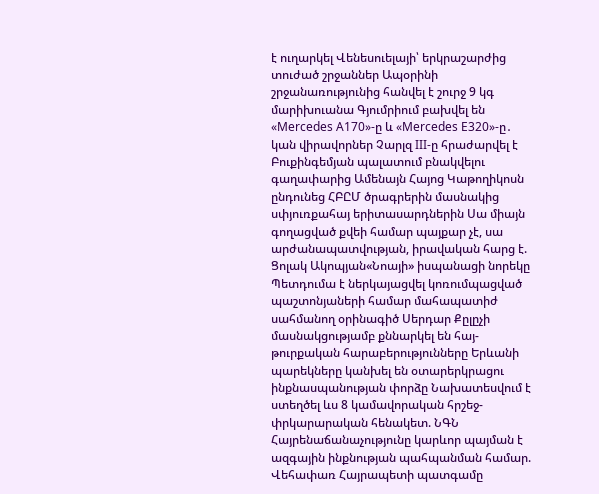է ուղարկել Վենեսուելայի՝ երկրաշարժից տուժած շրջաններ Ապօրինի շրջանառությունից հանվել է շուրջ 9 կգ մարիխուանա Գյումրիում բախվել են «Mercedes A170»-ը և «Mercedes E320»-ը․ կան վիրավորներ Չարլզ III-ը հրաժարվել է Բուքինգեմյան պալատում բնակվելու գաղափարից Ամենայն Հայոց Կաթողիկոսն ընդունեց ՀԲԸՄ ծրագրերին մասնակից սփյուռքահայ երիտասարդներին Սա միայն գողացված քվեի համար պայքար չէ, սա արժանապատվության, իրավական հարց է. Ցոլակ Ակոպյան«Նոայի» իսպանացի նորեկը Պետդումա է ներկայացվել կոռումպացված պաշտոնյաների համար մահապատիժ սահմանող օրինագիծ Սերդար Քըլըչի մասնակցությամբ քննարկել են հայ-թուրքական հարաբերությունները Երևանի պարեկները կանխել են օտարերկրացու ինքնասպանության փորձը Նախատեսվում է ստեղծել ևս 8 կամավորական հրշեջ-փրկարարական հենակետ. ՆԳՆ Հայրենաճանաչությունը կարևոր պայման է ազգային ինքնության պահպանման համար. Վեհափառ Հայրապետի պատգամը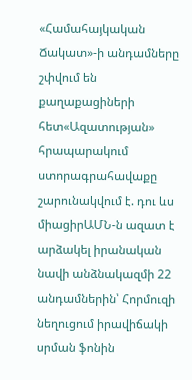«Համահայկական Ճակատ»-ի անդամները շփվում են քաղաքացիների հետ«Ազատության» հրապարակում ստորագրահավաքը շարունակվում է. դու ևս միացիրԱՄՆ-ն ազատ է արձակել իրանական նավի անձնակազմի 22 անդամներին՝ Հորմուզի նեղուցում իրավիճակի սրման ֆոնին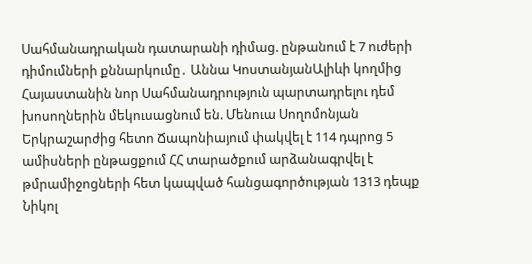Սահմանադրական դատարանի դիմաց. ընթանում է 7 ուժերի դիմումների քննարկումը․ Աննա ԿոստանյանԱլիևի կողմից Հայաստանին նոր Սահմանադրություն պարտադրելու դեմ խոսողներին մեկուսացնում են. Մենուա Սողոմոնյան Երկրաշարժից հետո Ճապոնիայում փակվել է 114 դպրոց 5 ամիսների ընթացքում ՀՀ տարածքում արձանագրվել է թմրամիջոցների հետ կապված հանցագործության 1313 դեպք Նիկոլ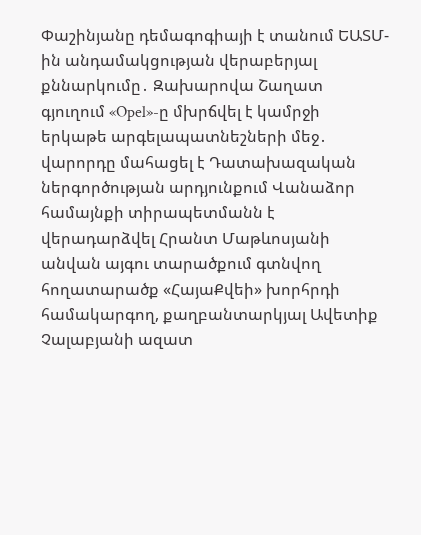Փաշինյանը դեմագոգիայի է տանում ԵԱՏՄ-ին անդամակցության վերաբերյալ քննարկումը․ Զախարովա Շաղատ գյուղում «Opel»-ը մխրճվել է կամրջի երկաթե արգելապատնեշների մեջ․ վարորդը մահացել է Դատախազական ներգործության արդյունքում Վանաձոր համայնքի տիրապետմանն է վերադարձվել Հրանտ Մաթևոսյանի անվան այգու տարածքում գտնվող հողատարածք «ՀայաՔվեի» խորհրդի համակարգող, քաղբանտարկյալ Ավետիք Չալաբյանի ազատ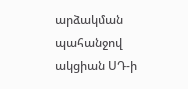արձակման պահանջով ակցիան ՍԴ-ի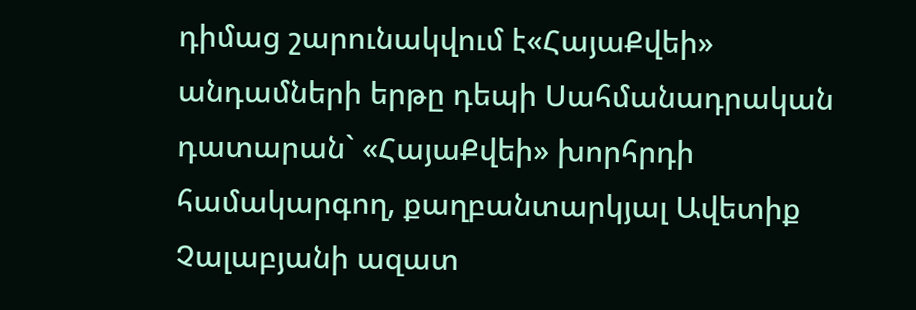դիմաց շարունակվում է«ՀայաՔվեի» անդամների երթը դեպի Սահմանադրական դատարան` «ՀայաՔվեի» խորհրդի համակարգող, քաղբանտարկյալ Ավետիք Չալաբյանի ազատ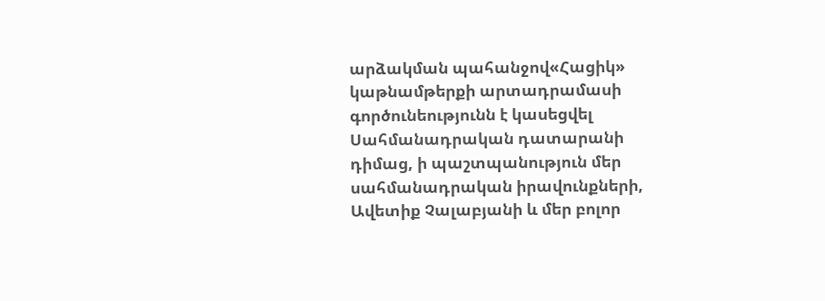արձակման պահանջով«Հացիկ» կաթնամթերքի արտադրամասի գործունեությունն է կասեցվել Սահմանադրական դատարանի դիմաց, ի պաշտպանություն մեր սահմանադրական իրավունքների, Ավետիք Չալաբյանի և մեր բոլոր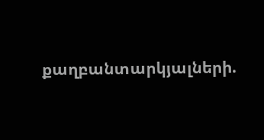քաղբանտարկյալների.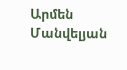Արմեն Մանվելյան